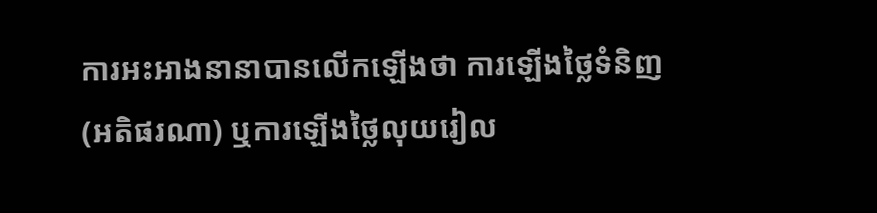ការអះអាងនានាបានលើកឡើងថា ការឡើងថ្លៃទំនិញ (អតិផរណា) ឬការឡើងថ្លៃលុយរៀល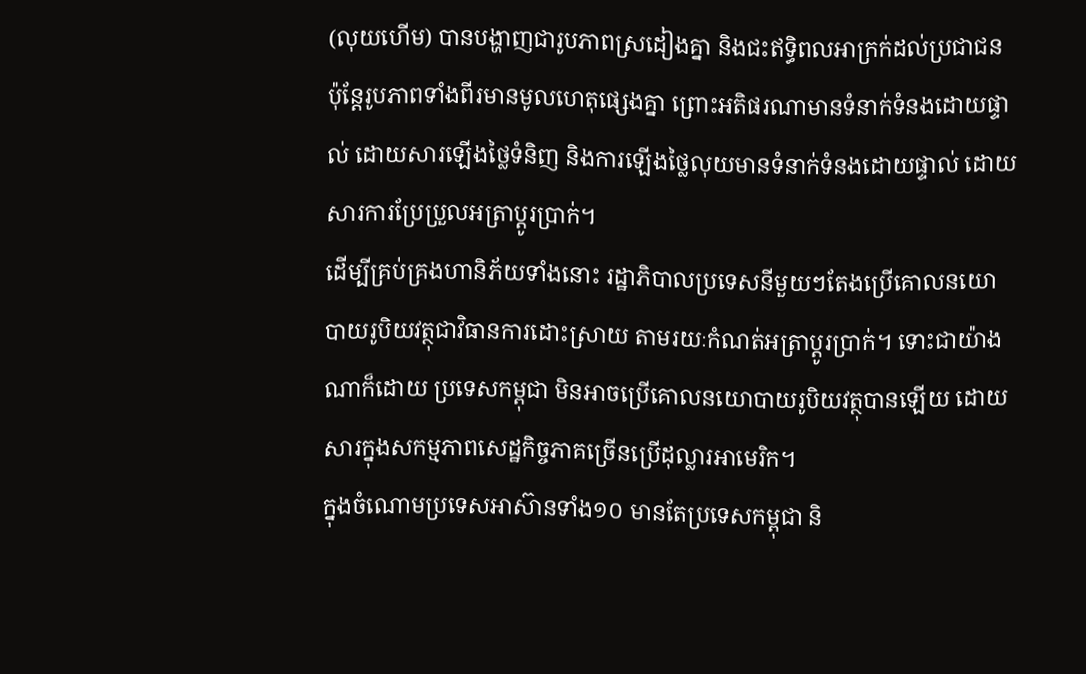(លុយហើម) បានបង្ហាញជារូបភាពស្រដៀងគ្នា និងជះឥទ្ធិពលអាក្រក់ដល់ប្រជាជន ប៉ុន្តែរូបភាពទាំងពីរមានមូលហេតុផ្សេងគ្នា ព្រោះអតិផរណាមានទំនាក់ទំនងដោយផ្ទាល់ ដោយសារឡើងថ្លៃទំនិញ និងការឡើងថ្លៃលុយមានទំនាក់ទំនងដោយផ្ទាល់ ដោយសារការប្រែប្រួលអត្រាប្ដូរប្រាក់។
ដើម្បីគ្រប់គ្រងហានិភ័យទាំងនោះ រដ្ឋាភិបាលប្រទេសនីមួយៗតែងប្រើគោលនយោបាយរូបិយវត្ថុជាវិធានការដោះស្រាយ តាមរយៈកំណត់អត្រាប្ដូរប្រាក់។ ទោះជាយ៉ាងណាក៏ដោយ ប្រទេសកម្ពុជា មិនអាចប្រើគោលនយោបាយរូបិយវត្ថុបានឡើយ ដោយសារក្នុងសកម្មភាពសេដ្ឋកិច្ចភាគច្រើនប្រើដុល្លារអាមេរិក។
ក្នុងចំណោមប្រទេសអាស៊ានទាំង១០ មានតែប្រទេសកម្ពុជា និ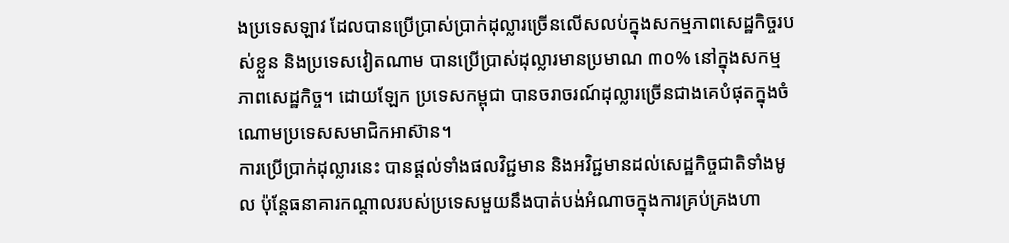ងប្រទេសឡាវ ដែលបានប្រើប្រាស់ប្រាក់ដុល្លារច្រើនលើសលប់ក្នុងសកម្មភាពសេដ្ឋកិច្ចរបស់ខ្លួន និងប្រទេសវៀតណាម បានប្រើប្រាស់ដុល្លារមានប្រមាណ ៣០% នៅក្នុងសកម្មភាពសេដ្ឋកិច្ច។ ដោយឡែក ប្រទេសកម្ពុជា បានចរាចរណ៍ដុល្លារច្រើនជាងគេបំផុតក្នុងចំណោមប្រទេសសមាជិកអាស៊ាន។
ការប្រើប្រាក់ដុល្លារនេះ បានផ្ដល់ទាំងផលវិជ្ជមាន និងអវិជ្ជមានដល់សេដ្ឋកិច្ចជាតិទាំងមូល ប៉ុន្តែធនាគារកណ្ដាលរបស់ប្រទេសមួយនឹងបាត់បង់អំណាចក្នុងការគ្រប់គ្រងហា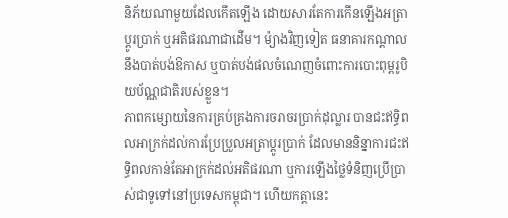និភ័យណាមួយដែលកើតឡើង ដោយសារតែការកើនឡើងអត្រាប្ដូរប្រាក់ ឬអតិផរណាជាដើម។ ម៉្យាងវិញទៀត ធនាគារកណ្ដាលនឹងបាត់បង់ឱកាស ឬបាត់បង់ផលចំណេញចំពោះការបោះពុម្ពរូបិយប័ណ្ណជាតិរបស់ខ្លួន។
ភាពកម្សោយនៃការគ្រប់គ្រងការចរាចរប្រាក់ដុល្លារ បានជះឥទ្ធិពលអាក្រក់ដល់ការប្រែប្រួលអត្រាប្ដូរប្រាក់ ដែលមាននិន្នាការជះឥទ្ធិពលកាន់តែអាក្រក់ដល់អតិផរណា ឬការឡើងថ្លៃទំនិញប្រើប្រាស់ជាទូទៅនៅប្រទេសកម្ពុជា។ ហើយកត្តានេះ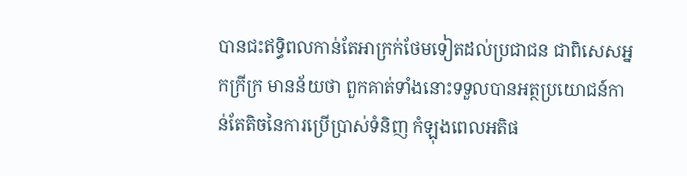បានជះឥទ្ធិពលកាន់តែអាក្រក់ថែមទៀតដល់ប្រជាជន ជាពិសេសអ្នកក្រីក្រ មានន័យថា ពួកគាត់ទាំងនោះទទួលបានអត្ថប្រយោជន៍កាន់តែតិចនៃការប្រើប្រាស់ទំនិញ កំឡុងពេលអតិផ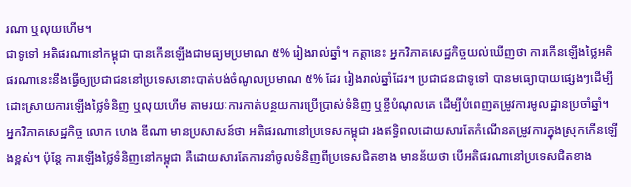រណា ឬលុយហើម។
ជាទូទៅ អតិផរណានៅកម្ពុជា បានកើនឡើងជាមធ្យមប្រមាណ ៥% រៀងរាល់ឆ្នាំ។ កត្តានេះ អ្នកវិភាគសេដ្ឋកិច្ចយល់ឃើញថា ការកើនឡើងថ្លៃអតិផរណានេះនឹងធ្វើឲ្យប្រជាជននៅប្រទេសនោះបាត់បង់ចំណូលប្រមាណ ៥% ដែរ រៀងរាល់ឆ្នាំដែរ។ ប្រជាជនជាទូទៅ បានមធ្យោបាយផ្សេងៗដើម្បីដោះស្រាយការឡើងថ្លៃទំនិញ ឬលុយហើម តាមរយៈការកាត់បន្ថយការប្រើប្រាស់ទំនិញ ឬខ្ចីបំណុលគេ ដើម្បីបំពេញតម្រូវការមូលដ្ឋានប្រចាំឆ្នាំ។
អ្នកវិភាគសេដ្ឋកិច្ច លោក ហេង ឌីណា មានប្រសាសន៍ថា អតិផរណានៅប្រទេសកម្ពុជា រងឥទ្ធិពលដោយសារតែកំណើនតម្រូវការក្នុងស្រុកកើនឡើងខ្ពស់។ ប៉ុន្តែ ការឡើងថ្លៃទំនិញនៅកម្ពុជា គឺដោយសារតែការនាំចូលទំនិញពីប្រទេសជិតខាង មានន័យថា បើអតិផរណានៅប្រទេសជិតខាង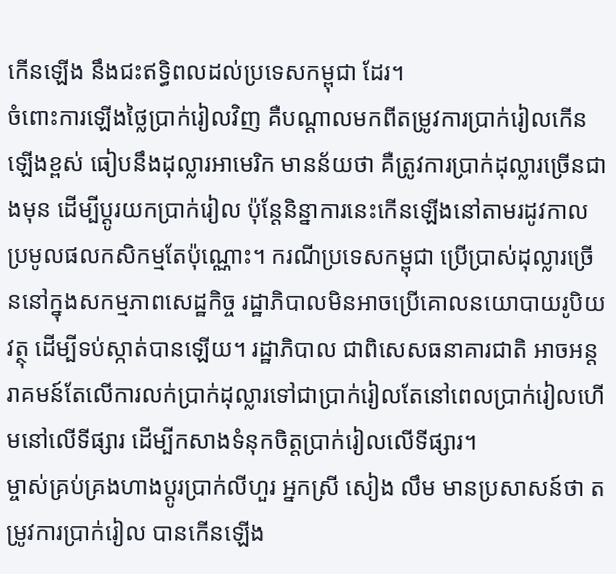កើនឡើង នឹងជះឥទ្ធិពលដល់ប្រទេសកម្ពុជា ដែរ។
ចំពោះការឡើងថ្លៃប្រាក់រៀលវិញ គឺបណ្ដាលមកពីតម្រូវការប្រាក់រៀលកើនឡើងខ្ពស់ ធៀបនឹងដុល្លារអាមេរិក មានន័យថា គឺត្រូវការប្រាក់ដុល្លារច្រើនជាងមុន ដើម្បីប្ដូរយកប្រាក់រៀល ប៉ុន្តែនិន្នាការនេះកើនឡើងនៅតាមរដូវកាលប្រមូលផលកសិកម្មតែប៉ុណ្ណោះ។ ករណីប្រទេសកម្ពុជា ប្រើប្រាស់ដុល្លារច្រើននៅក្នុងសកម្មភាពសេដ្ឋកិច្ច រដ្ឋាភិបាលមិនអាចប្រើគោលនយោបាយរូបិយវត្ថុ ដើម្បីទប់ស្កាត់បានឡើយ។ រដ្ឋាភិបាល ជាពិសេសធនាគារជាតិ អាចអន្តរាគមន៍តែលើការលក់ប្រាក់ដុល្លារទៅជាប្រាក់រៀលតែនៅពេលប្រាក់រៀលហើមនៅលើទីផ្សារ ដើម្បីកសាងទំនុកចិត្តប្រាក់រៀលលើទីផ្សារ។
ម្ចាស់គ្រប់គ្រងហាងប្ដូរប្រាក់លីហួរ អ្នកស្រី សៀង លឹម មានប្រសាសន៍ថា តម្រូវការប្រាក់រៀល បានកើនឡើង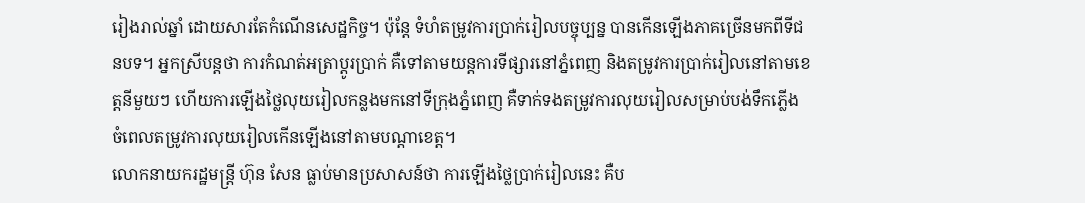រៀងរាល់ឆ្នាំ ដោយសារតែកំណើនសេដ្ឋកិច្ច។ ប៉ុន្តែ ទំហំតម្រូវការប្រាក់រៀលបច្ចុប្បន្ន បានកើនឡើងភាគច្រើនមកពីទីជនបទ។ អ្នកស្រីបន្តថា ការកំណត់អត្រាប្ដូរប្រាក់ គឺទៅតាមយន្តការទីផ្សារនៅភ្នំពេញ និងតម្រូវការប្រាក់រៀលនៅតាមខេត្តនីមួយៗ ហើយការឡើងថ្លៃលុយរៀលកន្លងមកនៅទីក្រុងភ្នំពេញ គឺទាក់ទងតម្រូវការលុយរៀលសម្រាប់បង់ទឹកភ្លើង ចំពេលតម្រូវការលុយរៀលកើនឡើងនៅតាមបណ្ដាខេត្ត។
លោកនាយករដ្ឋមន្ត្រី ហ៊ុន សែន ធ្លាប់មានប្រសាសន៍ថា ការឡើងថ្លៃប្រាក់រៀលនេះ គឺប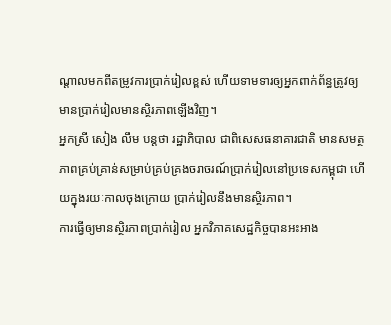ណ្ដាលមកពីតម្រូវការប្រាក់រៀលខ្ពស់ ហើយទាមទារឲ្យអ្នកពាក់ព័ន្ធត្រូវឲ្យមានប្រាក់រៀលមានស្ថិរភាពឡើងវិញ។
អ្នកស្រី សៀង លឹម បន្តថា រដ្ឋាភិបាល ជាពិសេសធនាគារជាតិ មានសមត្ថភាពគ្រប់គ្រាន់សម្រាប់គ្រប់គ្រងចរាចរណ៍ប្រាក់រៀលនៅប្រទេសកម្ពុជា ហើយក្នុងរយៈកាលចុងក្រោយ ប្រាក់រៀលនឹងមានស្ថិរភាព។
ការធ្វើឲ្យមានស្ថិរភាពប្រាក់រៀល អ្នកវិភាគសេដ្ឋកិច្ចបានអះអាង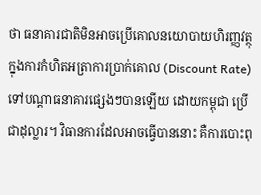ថា ធនាគារជាតិមិនអាចប្រើគោលនយោបាយហិរញ្ញវត្ថុ ក្នុងការកំហិតអត្រាការប្រាក់គោល (Discount Rate) ទៅបណ្ដាធនាគារផ្សេងៗបានឡើយ ដោយកម្ពុជា ប្រើជាដុល្លារ។ វិធានការដែលអាចធ្វើបាននោះ គឺការបោះពុ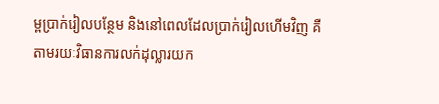ម្ពប្រាក់រៀលបន្ថែម និងនៅពេលដែលប្រាក់រៀលហើមវិញ គឺតាមរយៈវិធានការលក់ដុល្លារយក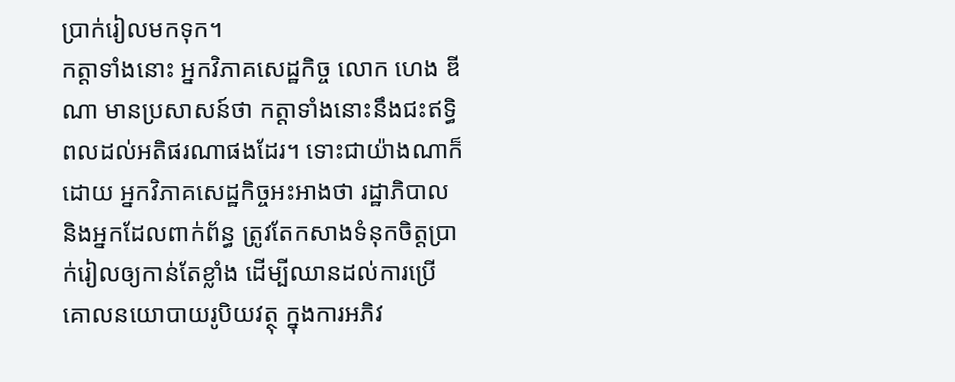ប្រាក់រៀលមកទុក។
កត្តាទាំងនោះ អ្នកវិភាគសេដ្ឋកិច្ច លោក ហេង ឌីណា មានប្រសាសន៍ថា កត្តាទាំងនោះនឹងជះឥទ្ធិពលដល់អតិផរណាផងដែរ។ ទោះជាយ៉ាងណាក៏ដោយ អ្នកវិភាគសេដ្ឋកិច្ចអះអាងថា រដ្ឋាភិបាល និងអ្នកដែលពាក់ព័ន្ធ ត្រូវតែកសាងទំនុកចិត្តប្រាក់រៀលឲ្យកាន់តែខ្លាំង ដើម្បីឈានដល់ការប្រើគោលនយោបាយរូបិយវត្ថុ ក្នុងការអភិវ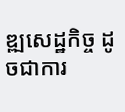ឌ្ឍសេដ្ឋកិច្ច ដូចជាការ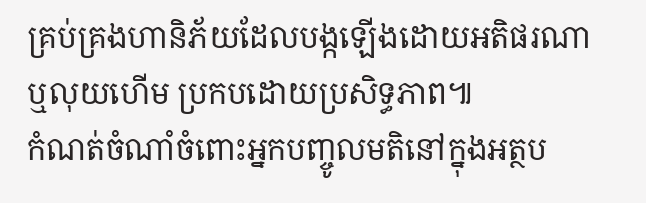គ្រប់គ្រងហានិភ័យដែលបង្កឡើងដោយអតិផរណា ឬលុយហើម ប្រកបដោយប្រសិទ្ធភាព៕
កំណត់ចំណាំចំពោះអ្នកបញ្ចូលមតិនៅក្នុងអត្ថប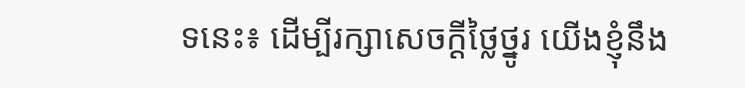ទនេះ៖ ដើម្បីរក្សាសេចក្ដីថ្លៃថ្នូរ យើងខ្ញុំនឹង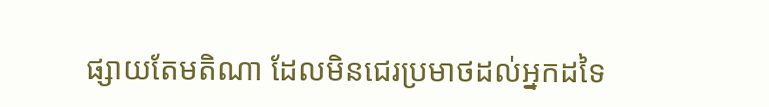ផ្សាយតែមតិណា ដែលមិនជេរប្រមាថដល់អ្នកដទៃ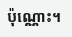ប៉ុណ្ណោះ។